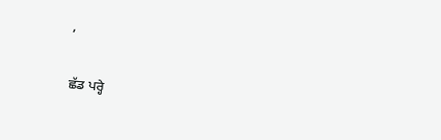,

ਛੱਡ ਪਰ੍ਹੇ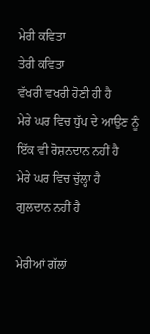ਮੇਰੀ ਕਵਿਤਾ
ਤੇਰੀ ਕਵਿਤਾ
ਵੱਖਰੀ ਵਖਰੀ ਹੋਣੀ ਹੀ ਹੈ
ਮੇਰੇ ਘਰ ਵਿਚ ਧੁੱਪ ਦੇ ਆਉਣ ਨੂੰ
ਇੱਕ ਵੀ ਰੋਸ਼ਨਦਾਨ ਨਹੀਂ ਹੈ
ਮੇਰੇ ਘਰ ਵਿਚ ਚੁੱਲ੍ਹਾ ਹੈ
ਗੁਲਦਾਨ ਨਹੀਂ ਹੈ

ਮੇਰੀਆਂ ਗੱਲਾਂ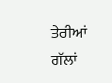ਤੇਰੀਆਂ ਗੱਲਾਂ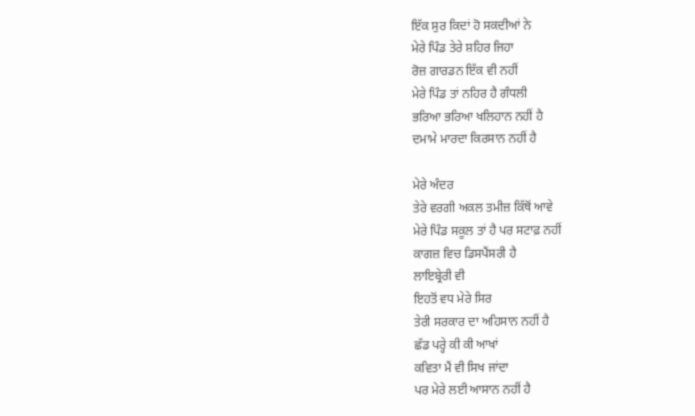ਇੱਕ ਸੁਰ ਕਿਦਾਂ ਹੋ ਸਕਦੀਆਂ ਨੇ
ਮੇਰੇ ਪਿੰਡ ਤੇਰੇ ਸ਼ਹਿਰ ਜਿਹਾ
ਰੋਜ਼ ਗਾਰਡਨ ਇੱਕ ਵੀ ਨਹੀਂ
ਮੇਰੇ ਪਿੰਡ ਤਾਂ ਨਹਿਰ ਹੈ ਗੰਧਲੀ
ਭਰਿਆ ਭਰਿਆ ਖਲਿਹਾਨ ਨਹੀਂ ਹੈ
ਦਮਾਮੇ ਮਾਰਦਾ ਕਿਰਸਾਨ ਨਹੀਂ ਹੈ

ਮੇਰੇ ਅੰਦਰ
ਤੇਰੇ ਵਰਗੀ ਅਕਲ ਤਮੀਜ਼ ਕਿੱਥੋਂ ਆਵੇ
ਮੇਰੇ ਪਿੰਡ ਸਕੂਲ ਤਾਂ ਹੈ ਪਰ ਸਟਾਫ਼ ਨਹੀਂ
ਕਾਗਜ਼ ਵਿਚ ਡਿਸਪੈਂਸਰੀ ਹੈ
ਲਾਇਬ੍ਰੇਰੀ ਵੀ
ਇਹਤੋਂ ਵਧ ਮੇਰੇ ਸਿਰ
ਤੇਰੀ ਸਰਕਾਰ ਦਾ ਅਹਿਸਾਨ ਨਹੀਂ ਹੈ
ਛੱਡ ਪਰ੍ਹੇ ਕੀ ਕੀ ਆਖਾਂ
ਕਵਿਤਾ ਮੈਂ ਵੀ ਸਿਖ ਜਾਂਦਾ
ਪਰ ਮੇਰੇ ਲਈ ਆਸਾਨ ਨਹੀਂ ਹੈ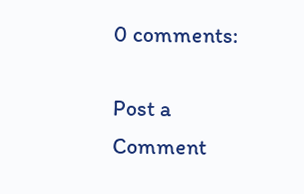0 comments:

Post a Comment